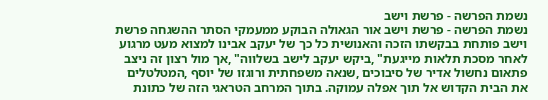נשמת הפרשה - פרשת וישב
נשמת הפרשה - פרשת וישב אור הגאולה הבוקע ממעמקי הסתר ההשגחה פרשת וישב פותחת בבקשתו הזכה והאנושית כל כך של יעקב אבינו למצוא מעט מרגוע לאחר מסכת תלאות מייגעת" ,ביקש יעקב לישב בשלווה" ,אך מול רצון זה ניצב פתאום נחשול אדיר של סיבוכים ,שנאה משפחתית ורוגזו של יוסף ,המטלטלים את הבית הקדוש אל תוך אפלה עמוקה. בתוך המרחב הטראגי הזה של כתונת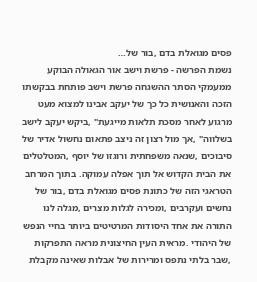פסים מגואלת בדם ,בור של…
נשמת הפרשה - פרשת וישב אור הגאולה הבוקע ממעמקי הסתר ההשגחה פרשת וישב פותחת בבקשתו הזכה והאנושית כל כך של יעקב אבינו למצוא מעט מרגוע לאחר מסכת תלאות מייגעת" ,ביקש יעקב לישב בשלווה" ,אך מול רצון זה ניצב פתאום נחשול אדיר של סיבוכים ,שנאה משפחתית ורוגזו של יוסף ,המטלטלים את הבית הקדוש אל תוך אפלה עמוקה. בתוך המרחב הטראגי הזה של כתונת פסים מגואלת בדם ,בור של נחשים ועקרבים ,ומכירה לגלות מצרים ,מגלה לנו התורה את אחד היסודות המרטיטים ביותר בחיי הנפש של היהודי .מראית העין החיצונית מראה התפרקות ,שבר בלתי נתפס ומרירות של אבלות שאינה מקבלת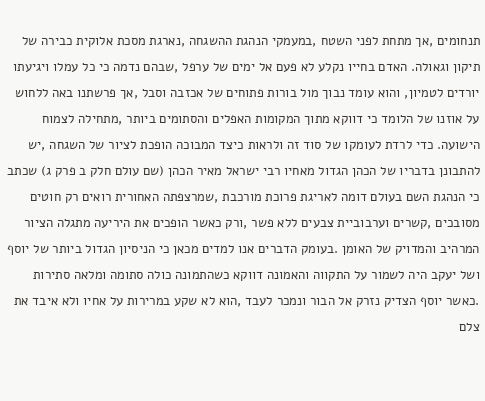תנחומים ,אך מתחת לפני השטח ,במעמקי הנהגת ההשגחה ,נארגת מסכת אלוקית כבירה של תיקון וגאולה. האדם בחייו נקלע לא פעם אל ימים של ערפל ,שבהם נדמה כי כל עמלו ויגיעתו יורדים לטמיון, והוא עומד נבוך מול בורות פתוחים של אכזבה וסבל ,אך פרשתנו באה ללחוש על אוזנו של הלומד כי דווקא מתוך המקומות האפלים והסתומים ביותר ,מתחילה לצמוח הישועה. כדי לרדת לעומקו של סוד זה ולראות כיצד המבוכה הופכת לציור של השגחה ,יש להתבונן בדבריו של הכהן הגדול מאחיו רבי ישראל מאיר הכהן (שם עולם חלק ב פרק ג) שכתב כי הנהגת השם בעולם דומה לאריגת פרוכת מורכבת ,שמרצפתה האחורית רואים רק חוטים מסובכים ,קשרים וערבוביית צבעים ללא פשר ,ורק כאשר הופכים את היריעה מתגלה הציור המרהיב והמדויק של האומן .בעומק הדברים אנו למדים מכאן כי הניסיון הגדול ביותר של יוסף ושל יעקב היה לשמור על התקווה והאמונה דווקא כשהתמונה כולה סתומה ומלאה סתירות .כאשר יוסף הצדיק נזרק אל הבור ונמכר לעבד ,הוא לא שקע במרירות על אחיו ולא איבד את צלם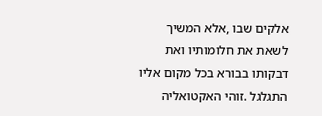אלקים שבו ,אלא המשיך לשאת את חלומותיו ואת דבקותו בבורא בכל מקום אליו התגלגל .זוהי האקטואליה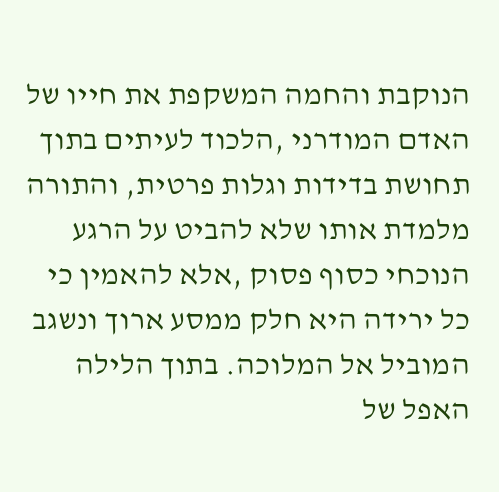הנוקבת והחמה המשקפת את חייו של האדם המודרני ,הלכוד לעיתים בתוך תחושת בדידות וגלות פרטית, והתורה מלמדת אותו שלא להביט על הרגע הנוכחי כסוף פסוק ,אלא להאמין כי כל ירידה היא חלק ממסע ארוך ונשגב המוביל אל המלוכה. בתוך הלילה האפל של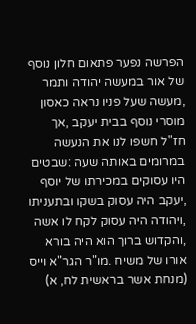הפרשה נפער פתאום חלון נוסף של אור במעשה יהודה ותמר ,מעשה שעל פניו נראה כאסון מוסרי נוסף בבית יעקב ,אך חז"ל חשפו לנו את הנעשה במרומים באותה שעה :שבטים היו עסוקים במכירתו של יוסף ,יעקב היה עסוק בשקו ובתעניתו ,ויהודה היה עסוק לקח לו אשה ,והקדוש ברוך הוא היה בורא אורו של משיח .מו"ר הגר"א וייס (מנחת אשר בראשית לח, א)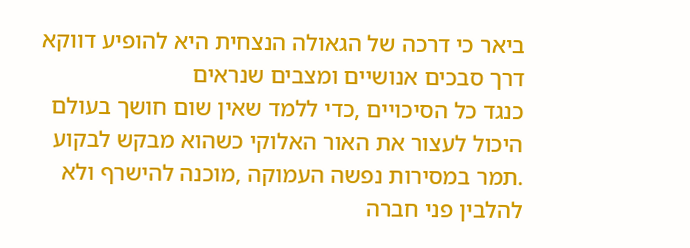ביאר כי דרכה של הגאולה הנצחית היא להופיע דווקא דרך סבכים אנושיים ומצבים שנראים
כנגד כל הסיכויים ,כדי ללמד שאין שום חושך בעולם היכול לעצור את האור האלוקי כשהוא מבקש לבקוע .תמר במסירות נפשה העמוקה ,מוכנה להישרף ולא להלבין פני חברה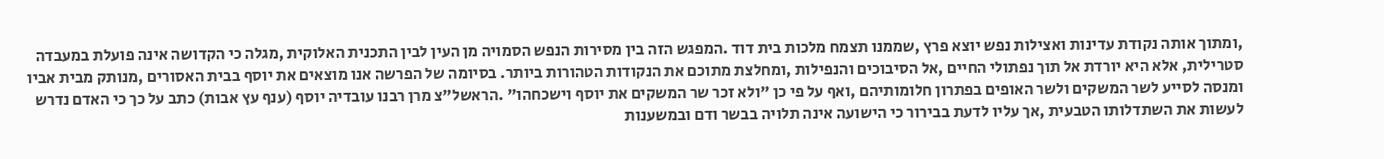,ומתוך אותה נקודת עדינות ואצילות נפש יוצא פרץ ,שממנו תצמח מלכות בית דוד .המפגש הזה בין מסירות הנפש הסמויה מן העין לבין התכנית האלוקית ,מגלה כי הקדושה אינה פועלת במעבדה סטרילית, אלא היא יורדת אל תוך נפתולי החיים ,אל הסיבוכים והנפילות ,ומחלצת מתוכם את הנקודות הטהורות ביותר. בסיומה של הפרשה אנו מוצאים את יוסף בבית האסורים ,מנותק מבית אביו ומנסה לסייע לשר המשקים ולשר האופים בפתרון חלומותיהם ,ואף על פי כן "ולא זכר שר המשקים את יוסף וישכחהו" .הראשל"צ מרן רבנו עובדיה יוסף (ענף עץ אבות) כתב על כך כי האדם נדרש לעשות את השתדלותו הטבעית ,אך עליו לדעת בבירור כי הישועה אינה תלויה בבשר ודם ובמשענות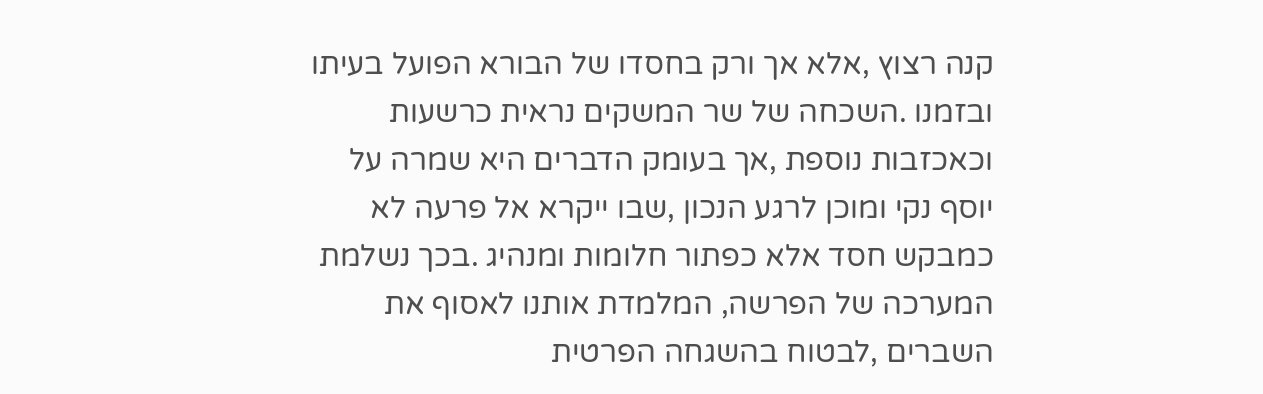קנה רצוץ ,אלא אך ורק בחסדו של הבורא הפועל בעיתו ובזמנו .השכחה של שר המשקים נראית כרשעות וכאכזבות נוספת ,אך בעומק הדברים היא שמרה על יוסף נקי ומוכן לרגע הנכון ,שבו ייקרא אל פרעה לא כמבקש חסד אלא כפתור חלומות ומנהיג .בכך נשלמת המערכה של הפרשה, המלמדת אותנו לאסוף את השברים ,לבטוח בהשגחה הפרטית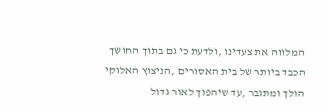המלווה את צעדינו ,ולדעת כי גם בתוך החושך הכבד ביותר של בית האסורים ,הניצוץ האלוקי הולך ומתגבר ,עד שיהפוך לאור גדול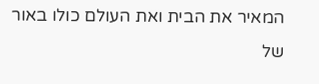המאיר את הבית ואת העולם כולו באור של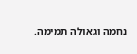נחמה וגאולה תמימה.